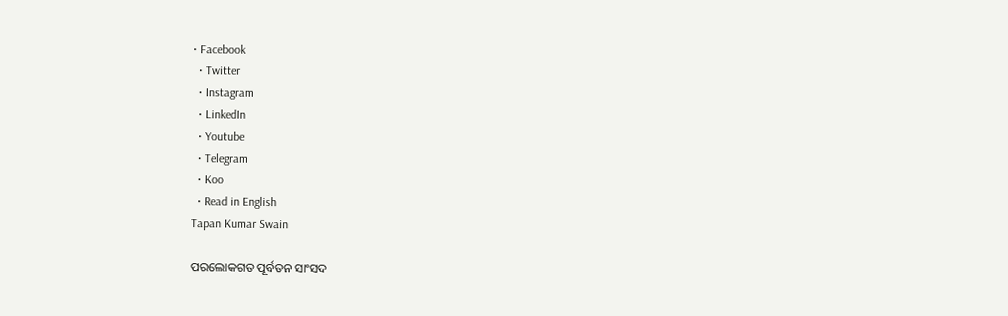• Facebook
  • Twitter
  • Instagram
  • LinkedIn
  • Youtube
  • Telegram
  • Koo
  • Read in English
Tapan Kumar Swain

ପରଲୋକଗତ ପୂର୍ବତନ ସାଂସଦ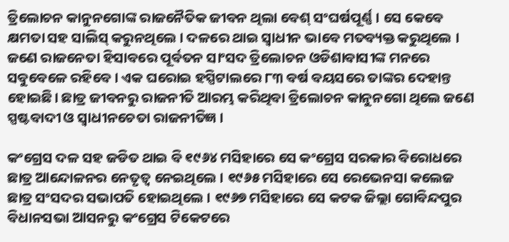ତ୍ରିଲୋଚନ କାନୁନଗୋଙ୍କ ରାଜନୈତିକ ଜୀବନ ଥିଲା ବେଶ୍ ସଂଘର୍ଷପୂର୍ଣ୍ଣ । ସେ କେବେ କ୍ଷମତା ସହ ସାଲିସ୍ କରୁନଥିଲେ । ଦଳରେ ଥାଇ ସ୍ୱାଧୀନ ଭାବେ ମତବ୍ୟକ୍ତ କରୁଥିଲେ । ଜଣେ ରାଜନେତା ହିସାବରେ ପୂର୍ବତନ ସାଂସଦ ତ୍ରିଲୋଚନ ଓଡିଶାବାସୀଙ୍କ ମନରେ ସବୁବେଳେ ରହିବେ । ଏକ ଘରୋଇ ହସ୍ପିଟାଲରେ ୮୩ ବର୍ଷ ବୟସରେ ତାଙ୍କର ଦେହାନ୍ତ ହୋଇଛି। ଛାତ୍ର ଜୀବନରୁ ରାଜନୀତି ଆରମ୍ଭ କରିଥିବା ତ୍ରିଲୋଚନ କାନୁନଗୋ ଥିଲେ ଜଣେ ସ୍ପଷ୍ଟବାଦୀ ଓ ସ୍ୱାଧୀନଚେତା ରାଜନୀତିଜ୍ଞ ।

କଂଗ୍ରେସ ଦଳ ସହ ଜଡିତ ଥାଇ ବି ୧୯୬୪ ମସିହାରେ ସେ କଂଗ୍ରେସ ସରକାର ବିରୋଧରେ ଛାତ୍ର ଆନ୍ଦୋଳନର ନେତୃତ୍ୱ ନେଇଥିଲେ । ୧୯୬୫ ମସିହାରେ ସେ ରେଭେନସା କଲେଜ ଛାତ୍ର ସଂସଦର ସଭାପତି ହୋଇଥିଲେ । ୧୯୬୭ ମସିହାରେ ସେ କଟକ ଜିଲ୍ଲା ଗୋବିନ୍ଦପୁର ବିଧାନସଭା ଆସନରୁ କଂଗ୍ରେସ ଟିକେଟରେ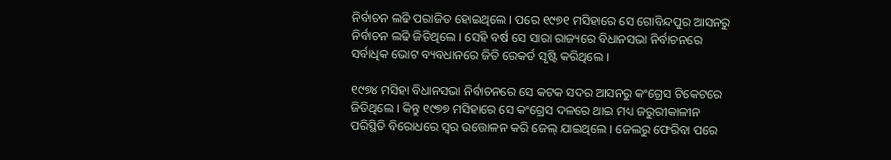ନିର୍ବାଚନ ଲଢି ପରାଜିତ ହୋଇଥିଲେ । ପରେ ୧୯୭୧ ମସିହାରେ ସେ ଗୋବିନ୍ଦପୁର ଆସନରୁ ନିର୍ବାଚନ ଲଢି ଜିତିଥିଲେ । ସେହି ବର୍ଷ ସେ ସାରା ରାଜ୍ୟରେ ବିଧାନସଭା ନିର୍ବାଚନରେ ସର୍ବାଧିକ ଭୋଟ ବ୍ୟବଧାନରେ ଜିତି ରେକର୍ଡ ସୃଷ୍ଟି କରିଥିଲେ ।

୧୯୭୪ ମସିହା ବିଧାନସଭା ନିର୍ବାଚନରେ ସେ କଟକ ସଦର ଆସନରୁ କଂଗ୍ରେସ ଟିକେଟରେ ଜିତିଥିଲେ । କିନ୍ତୁ ୧୯୭୭ ମସିହାରେ ସେ କଂଗ୍ରେସ ଦଳରେ ଥାଇ ମଧ୍ୟ ଜରୁରୀକାଳୀନ ପରିସ୍ଥିତି ବିରୋଧରେ ସ୍ୱର ଉତ୍ତୋଳନ କରି ଜେଲ୍ ଯାଇଥିଲେ । ଜେଲରୁ ଫେରିବା ପରେ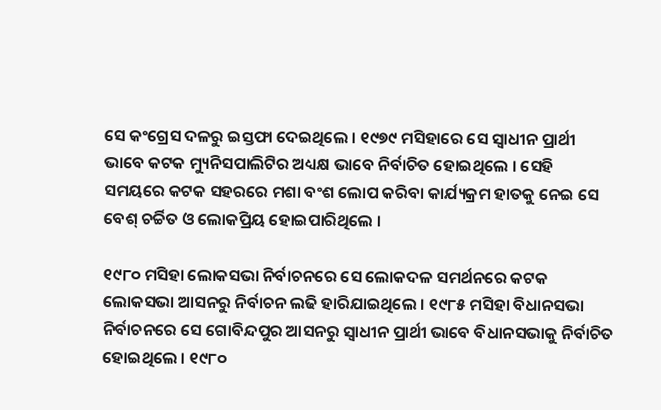ସେ କଂଗ୍ରେସ ଦଳରୁ ଇସ୍ତଫା ଦେଇଥିଲେ । ୧୯୭୯ ମସିହାରେ ସେ ସ୍ୱାଧୀନ ପ୍ରାର୍ଥୀ ଭାବେ କଟକ ମ୍ୟୁନିସପାଲିଟିର ଅଧ୍ୟକ୍ଷ ଭାବେ ନିର୍ବାଚିତ ହୋଇଥିଲେ । ସେହି ସମୟରେ କଟକ ସହରରେ ମଶା ବଂଶ ଲୋପ କରିବା କାର୍ଯ୍ୟକ୍ରମ ହାତକୁ ନେଇ ସେ ବେଶ୍ ଚର୍ଚ୍ଚିତ ଓ ଲୋକପ୍ରିୟ ହୋଇପାରିଥିଲେ ।

୧୯୮୦ ମସିହା ଲୋକସଭା ନିର୍ବାଚନରେ ସେ ଲୋକଦଳ ସମର୍ଥନରେ କଟକ ଲୋକସଭା ଆସନରୁ ନିର୍ବାଚନ ଲଢି ହାରିଯାଇଥିଲେ । ୧୯୮୫ ମସିହା ବିଧାନସଭା ନିର୍ବାଚନରେ ସେ ଗୋବିନ୍ଦପୁର ଆସନରୁ ସ୍ୱାଧୀନ ପ୍ରାର୍ଥୀ ଭାବେ ବିଧାନସଭାକୁ ନିର୍ବାଚିତ ହୋଇଥିଲେ । ୧୯୮୦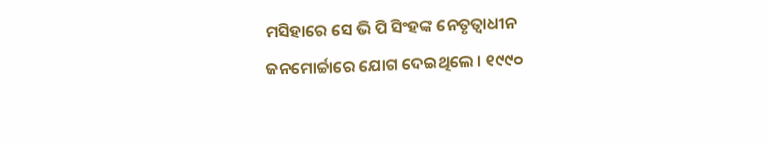ମସିହାରେ ସେ ଭି ପି ସିଂହଙ୍କ ନେତୃତ୍ୱାଧୀନ ଜନମୋର୍ଚ୍ଚାରେ ଯୋଗ ଦେଇଥିଲେ । ୧୯୯୦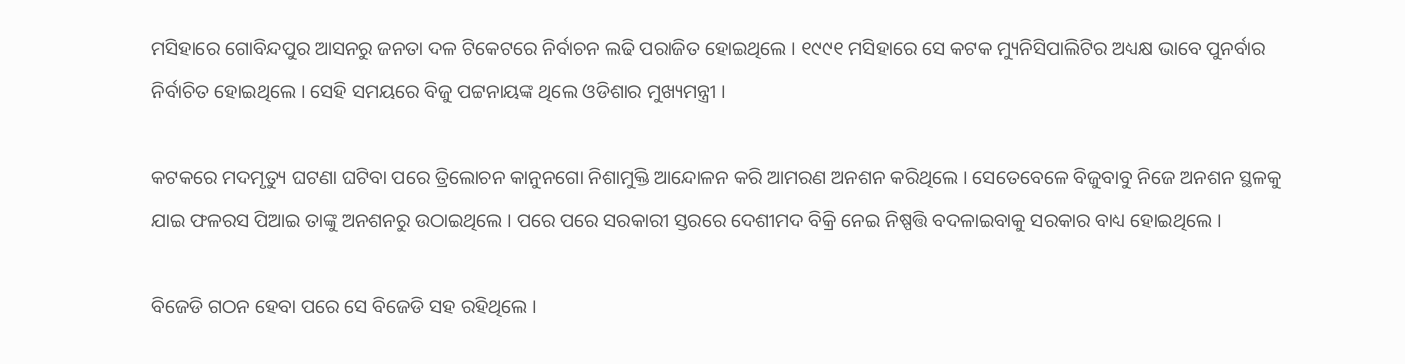ମସିହାରେ ଗୋବିନ୍ଦପୁର ଆସନରୁ ଜନତା ଦଳ ଟିକେଟରେ ନିର୍ବାଚନ ଲଢି ପରାଜିତ ହୋଇଥିଲେ । ୧୯୯୧ ମସିହାରେ ସେ କଟକ ମ୍ୟୁନିସିପାଲିଟିର ଅଧ୍ୟକ୍ଷ ଭାବେ ପୁନର୍ବାର ନିର୍ବାଚିତ ହୋଇଥିଲେ । ସେହି ସମୟରେ ବିଜୁ ପଟ୍ଟନାୟଙ୍କ ଥିଲେ ଓଡିଶାର ମୁଖ୍ୟମନ୍ତ୍ରୀ ।

କଟକରେ ମଦମୃତ୍ୟୁ ଘଟଣା ଘଟିବା ପରେ ତ୍ରିଲୋଚନ କାନୁନଗୋ ନିଶାମୁକ୍ତି ଆନ୍ଦୋଳନ କରି ଆମରଣ ଅନଶନ କରିଥିଲେ । ସେତେବେଳେ ବିଜୁବାବୁ ନିଜେ ଅନଶନ ସ୍ଥଳକୁ ଯାଇ ଫଳରସ ପିଆଇ ତାଙ୍କୁ ଅନଶନରୁ ଉଠାଇଥିଲେ । ପରେ ପରେ ସରକାରୀ ସ୍ତରରେ ଦେଶୀମଦ ବିକ୍ରି ନେଇ ନିଷ୍ପତ୍ତି ବଦଳାଇବାକୁ ସରକାର ବାଧ୍ୟ ହୋଇଥିଲେ ।

ବିଜେଡି ଗଠନ ହେବା ପରେ ସେ ବିଜେଡି ସହ ରହିଥିଲେ ।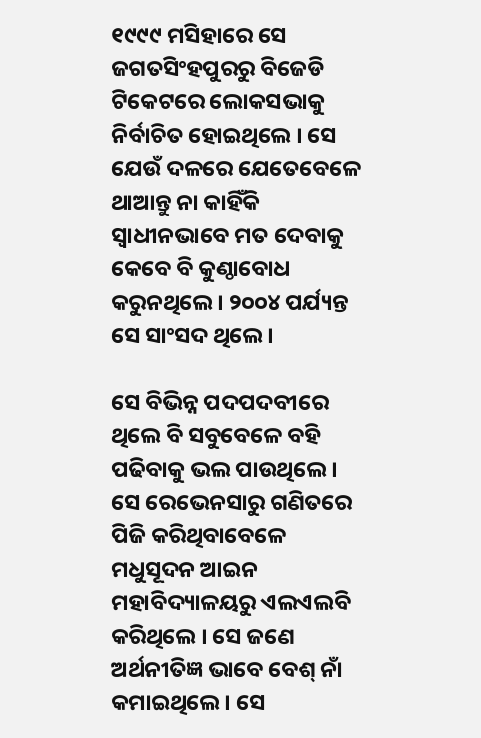୧୯୯୯ ମସିହାରେ ସେ ଜଗତସିଂହପୁରରୁ ବିଜେଡି ଟିକେଟରେ ଲୋକସଭାକୁ ନିର୍ବାଚିତ ହୋଇଥିଲେ । ସେ ଯେଉଁ ଦଳରେ ଯେତେବେଳେ ଥାଆନ୍ତୁ ନା କାହିଁକି ସ୍ୱାଧୀନଭାବେ ମତ ଦେବାକୁ କେବେ ବି କୁଣ୍ଠାବୋଧ କରୁନଥିଲେ । ୨୦୦୪ ପର୍ଯ୍ୟନ୍ତ ସେ ସାଂସଦ ଥିଲେ ।

ସେ ବିଭିନ୍ନ ପଦପଦବୀରେ ଥିଲେ ବି ସବୁବେଳେ ବହି ପଢିବାକୁ ଭଲ ପାଉଥିଲେ । ସେ ରେଭେନସାରୁ ଗଣିତରେ ପିଜି କରିଥିବାବେଳେ ମଧୁସୂଦନ ଆଇନ ମହାବିଦ୍ୟାଳୟରୁ ଏଲଏଲବି କରିଥିଲେ । ସେ ଜଣେ ଅର୍ଥନୀତିଜ୍ଞ ଭାବେ ବେଶ୍ ନାଁ କମାଇଥିଲେ । ସେ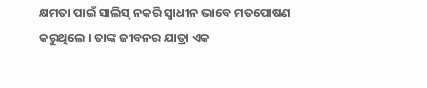କ୍ଷମତା ପାଇଁ ସାଲିସ୍ ନକରି ସ୍ୱାଧୀନ ଭାବେ ମତପୋଷଣ କରୁଥିଲେ । ତାଙ୍କ ଜୀବନର ଯାତ୍ରା ଏକ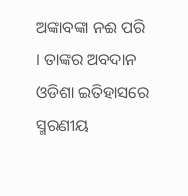ଅଙ୍କାବଙ୍କା ନଈ ପରି । ତାଙ୍କର ଅବଦାନ ଓଡିଶା ଇତିହାସରେ ସ୍ମରଣୀୟ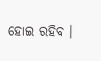ହୋଇ ରହିବ ।